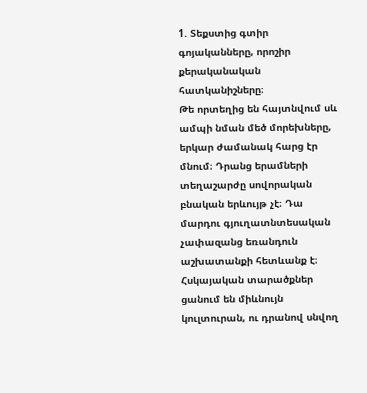1. Տեքստից գտիր գոյականները, որոշիր քերականական հատկանիշները։
Թե որտեղից են հայտնվում սև ամպի նման մեծ մորեխները, երկար ժամանակ հարց էր մնում։ Դրանց երամների տեղաշարժը սովորական բնական երևույթ չէ։ Դա մարդու գյուղատնտեսական չափազանց եռանդուն աշխատանքի հետևանք է։ Հսկայական տարածքներ ցանում են միևնույն կուլտուրան, ու դրանով սնվող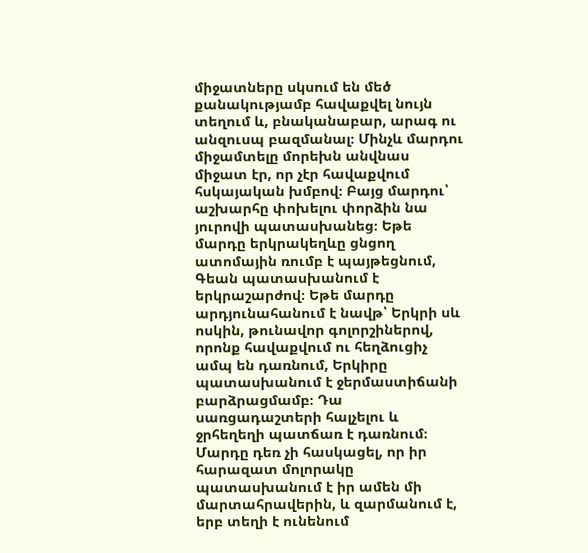միջատները սկսում են մեծ քանակությամբ հավաքվել նույն տեղում և, բնականաբար, արագ ու անզուսպ բազմանալ։ Մինչև մարդու միջամտելը մորեխն անվնաս միջատ էր, որ չէր հավաքվում հսկայական խմբով։ Բայց մարդու՝ աշխարհը փոխելու փորձին նա յուրովի պատասխանեց։ Եթե մարդը երկրակեղևը ցնցող ատոմային ռումբ է պայթեցնում, Գեան պատասխանում է երկրաշարժով։ Եթե մարդը արդյունահանում է նավթ՝ Երկրի սև ոսկին, թունավոր գոլորշիներով, որոնք հավաքվում ու հեղձուցիչ ամպ են դառնում, Երկիրը պատասխանում է ջերմաստիճանի բարձրացմամբ։ Դա սառցադաշտերի հալչելու և ջրհեղեղի պատճառ է դառնում։ Մարդը դեռ չի հասկացել, որ իր հարազատ մոլորակը պատասխանում է իր ամեն մի մարտահրավերին, և զարմանում է, երբ տեղի է ունենում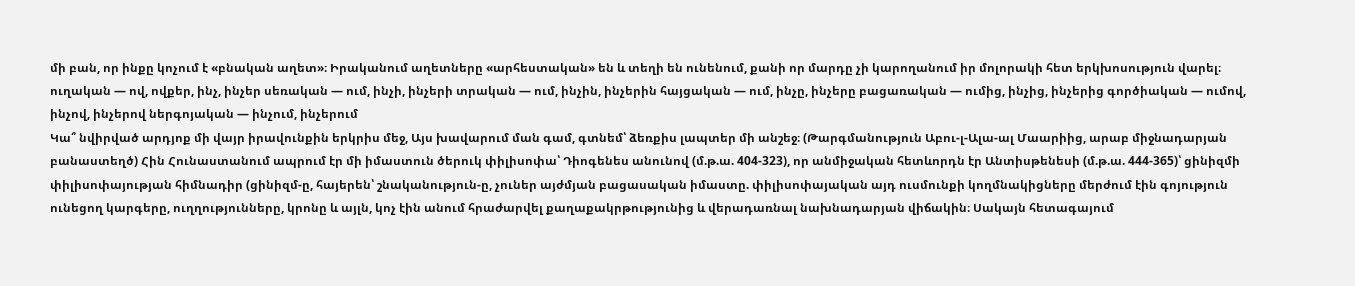մի բան, որ ինքը կոչում է «բնական աղետ»։ Իրականում աղետները «արհեստական» են և տեղի են ունենում, քանի որ մարդը չի կարողանում իր մոլորակի հետ երկխոսություն վարել։ ուղական — ով, ովքեր, ինչ, ինչեր սեռական — ում, ինչի, ինչերի տրական — ում, ինչին, ինչերին հայցական — ում, ինչը, ինչերը բացառական — ումից, ինչից, ինչերից գործիական — ումով, ինչով, ինչերով ներգոյական — ինչում, ինչերում
Կա՞ նվիրված արդյոք մի վայր իրավունքին երկրիս մեջ, Այս խավարում ման գամ, գտնեմ՝ ձեռքիս լապտեր մի անշեջ։ (Թարգմանություն Աբու-լ-Ալա-ալ Մաարիից, արաբ միջնադարյան բանաստեղծ) Հին Հունաստանում ապրում էր մի իմաստուն ծերուկ փիլիսոփա՝ Դիոգենես անունով (մ.թ.ա. 404-323), որ անմիջական հետևորդն էր Անտիսթենեսի (մ.թ.ա. 444-365)՝ ցինիզմի փիլիսոփայության հիմնադիր (ցինիզմ-ը, հայերեն՝ շնականություն-ը, չուներ այժմյան բացասական իմաստը. փիլիսոփայական այդ ուսմունքի կողմնակիցները մերժում էին գոյություն ունեցող կարգերը, ուղղությունները, կրոնը և այլն, կոչ էին անում հրաժարվել քաղաքակրթությունից և վերադառնալ նախնադարյան վիճակին։ Սակայն հետագայում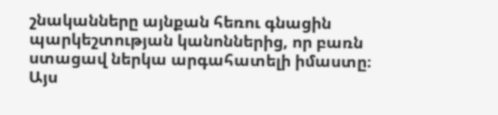շնականները այնքան հեռու գնացին պարկեշտության կանոններից, որ բառն ստացավ ներկա արգահատելի իմաստը։ Այս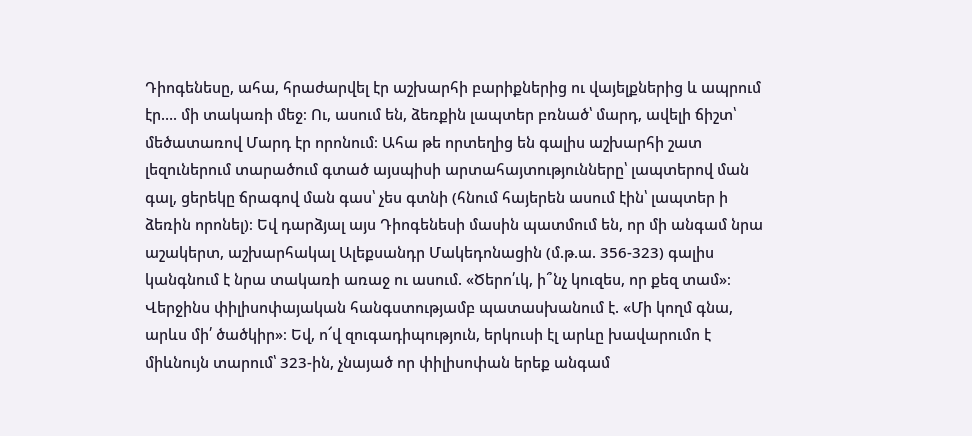Դիոգենեսը, ահա, հրաժարվել էր աշխարհի բարիքներից ու վայելքներից և ապրում էր…. մի տակառի մեջ։ Ու, ասում են, ձեռքին լապտեր բռնած՝ մարդ, ավելի ճիշտ՝ մեծատառով Մարդ էր որոնում։ Ահա թե որտեղից են գալիս աշխարհի շատ լեզուներում տարածում գտած այսպիսի արտահայտությունները՝ լապտերով ման գալ, ցերեկը ճրագով ման գաս՝ չես գտնի (հնում հայերեն ասում էին՝ լապտեր ի ձեռին որոնել)։ Եվ դարձյալ այս Դիոգենեսի մասին պատմում են, որ մի անգամ նրա աշակերտ, աշխարհակալ Ալեքսանդր Մակեդոնացին (մ.թ.ա. 356-323) գալիս կանգնում է նրա տակառի առաջ ու ասում. «Ծերո՛ւկ, ի՞նչ կուզես, որ քեզ տամ»։ Վերջինս փիլիսոփայական հանգստությամբ պատասխանում է. «Մի կողմ գնա, արևս մի՛ ծածկիր»։ Եվ, ո՜վ զուգադիպություն, երկուսի էլ արևը խավարումո է միևնույն տարում՝ 323-ին, չնայած որ փիլիսոփան երեք անգամ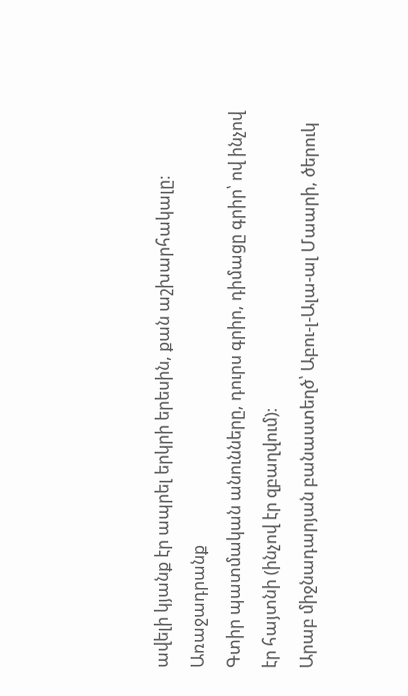ավելի կյանք էր ապրել երկրի երեսին, քան աշխարհակալը։
Առաջադրանք
Գտիր պատմական անունները, դուրս գրիր, դիմացը գրիր՝ ով ինչով էր հայտնի (ինչով էր զբաղվում)։
Արաբ միջնադարյան բանաստեղծ՝ Աբու-լ-Ալա-ալ Մաարի, ծերուկ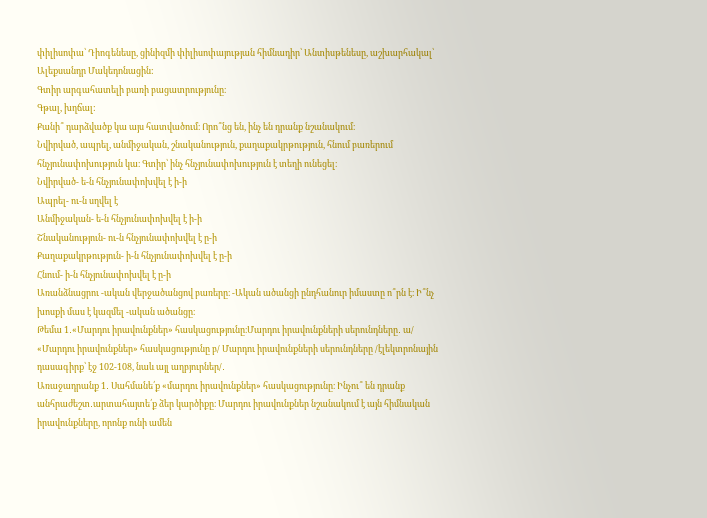փիլիսոփա՝ Դիոգենեսը, ցինիզմի փիլիսոփայության հիմնադիր՝ Անտիսթենեսը, աշխարհակալ՝ Ալեքսանդր Մակեդոնացին:
Գտիր արգահատելի բառի բացատրությունը։
Գթալ, խղճալ:
Քանի՞ դարձվածք կա այս հատվածում։ Որո՞նց են, ինչ են դրանք նշանակում։
Նվիրված, ապրել, անմիջական, շնականություն, քաղաքակրթություն, հնում բառերում հնչյունափոխություն կա։ Գտիր՝ ինչ հնչյունափոխություն է տեղի ունեցել։
Նվիրված- ե-ն հնչյունափոխվել է ի-ի
Ապրել- ու-ն սղվել է
Անմիջական- ե-ն հնչյունափոխվել է ի-ի
Շնականություն- ու-ն հնչյունափոխվել է ը-ի
Քաղաքակրթություն- ի-ն հնչյունափոխվել է ը-ի
Հնում- ի-ն հնչյունափոխվել է ը-ի
Առանձնացրու -ական վերջածանցով բառերը։ -Ական ածանցի ընդհանուր իմաստը ո՞րն է։ Ի՞նչ խոսքի մաս է կազմել -ական ածանցը։
Թեմա 1․«Մարդու իրավունքներ» հասկացությունը։Մարդու իրավունքների սերունդները․ ա/ «Մարդու իրավունքներ» հասկացությունը բ/ Մարդու իրավունքների սերունդները /էլեկտրոնային դասագիրք՝ էջ 102-108, նաև այլ աղբյուրներ/․
Առաջադրանք 1․ Սահմանե՛ք «մարդու իրավունքներ» հասկացությունը։ Ինչու՞ են դրանք անհրաժեշտ․արտահայտե՛ք ձեր կարծիքը։ Մարդու իրավունքներ նշանակում է այն հիմնական իրավունքները, որոնք ունի ամեն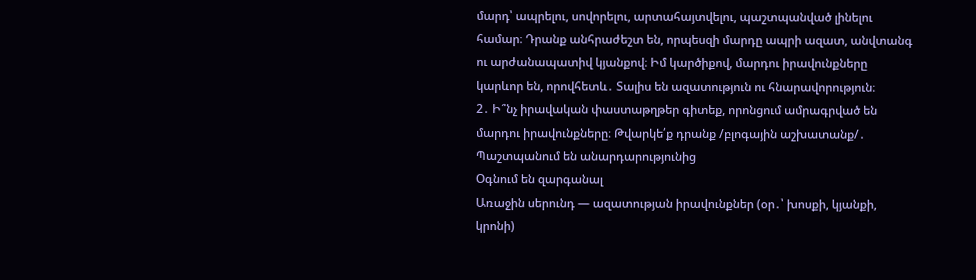մարդ՝ ապրելու, սովորելու, արտահայտվելու, պաշտպանված լինելու համար։ Դրանք անհրաժեշտ են, որպեսզի մարդը ապրի ազատ, անվտանգ ու արժանապատիվ կյանքով։ Իմ կարծիքով, մարդու իրավունքները կարևոր են, որովհետև․ Տալիս են ազատություն ու հնարավորություն։
2․ Ի՞նչ իրավական փաստաթղթեր գիտեք, որոնցում ամրագրված են մարդու իրավունքները։ Թվարկե՛ք դրանք /բլոգային աշխատանք/․
Պաշտպանում են անարդարությունից
Օգնում են զարգանալ
Առաջին սերունդ — ազատության իրավունքներ (օր․՝ խոսքի, կյանքի, կրոնի)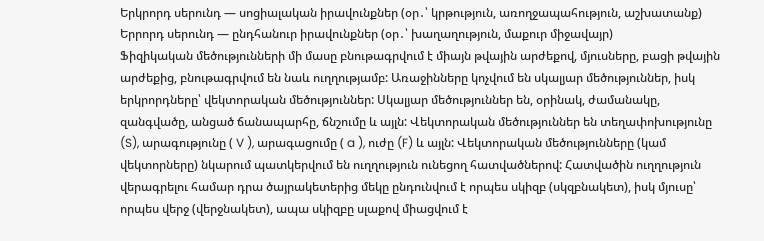Երկրորդ սերունդ — սոցիալական իրավունքներ (օր․՝ կրթություն, առողջապահություն, աշխատանք)
Երրորդ սերունդ — ընդհանուր իրավունքներ (օր․՝ խաղաղություն, մաքուր միջավայր)
Ֆիզիկական մեծությունների մի մասը բնութագրվում է միայն թվային արժեքով, մյուսները, բացի թվային արժեքից, բնութագրվում են նաև ուղղությամբ: Առաջինները կոչվում են սկալյար մեծություններ, իսկ երկրորդները՝ վեկտորական մեծություններ: Սկալյար մեծություններ են, օրինակ, ժամանակը, զանգվածը, անցած ճանապարհը, ճնշումը և այլն: Վեկտորական մեծություններ են տեղափոխությունը (S), արագությունը ( V ), արագացումը ( a ), ուժը (F) և այլն: Վեկտորական մեծությունները (կամ վեկտորները) նկարում պատկերվում են ուղղություն ունեցող հատվածներով: Հատվածին ուղղություն վերագրելու համար դրա ծայրակետերից մեկը ընդունվում է որպես սկիզբ (սկզբնակետ), իսկ մյուսը՝ որպես վերջ (վերջնակետ), ապա սկիզբը սլաքով միացվում է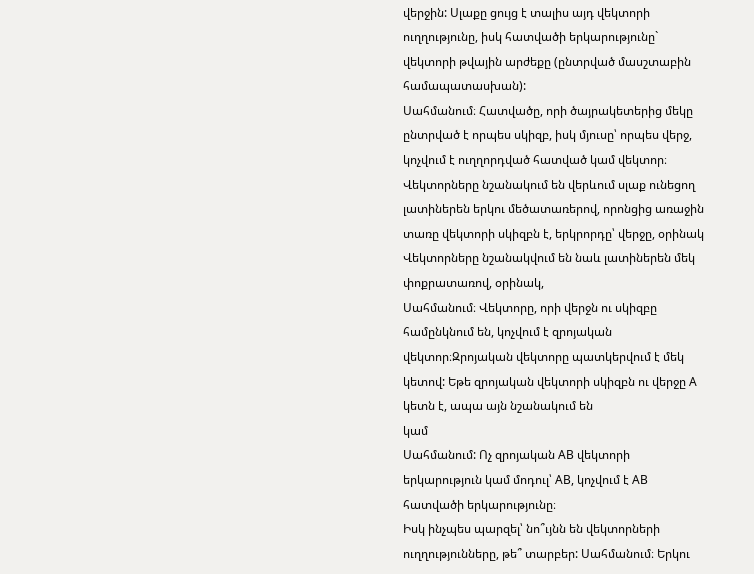վերջին: Սլաքը ցույց է տալիս այդ վեկտորի ուղղությունը, իսկ հատվածի երկարությունը` վեկտորի թվային արժեքը (ընտրված մասշտաբին համապատասխան):
Սահմանում։ Հատվածը, որի ծայրակետերից մեկը ընտրված է որպես սկիզբ, իսկ մյուսը՝ որպես վերջ, կոչվում է ուղղորդված հատված կամ վեկտոր։ Վեկտորները նշանակում են վերևում սլաք ունեցող լատիներեն երկու մեծատառերով, որոնցից առաջին տառը վեկտորի սկիզբն է, երկրորդը՝ վերջը, օրինակ
Վեկտորները նշանակվում են նաև լատիներեն մեկ փոքրատառով, օրինակ,
Սահմանում։ Վեկտորը, որի վերջն ու սկիզբը համընկնում են, կոչվում է զրոյական վեկտոր։Զրոյական վեկտորը պատկերվում է մեկ կետով: Եթե զրոյական վեկտորի սկիզբն ու վերջը A կետն է, ապա այն նշանակում են
կամ
Սահմանում: Ոչ զրոյական AB վեկտորի երկարություն կամ մոդուլ՝ AB, կոչվում է AB հատվածի երկարությունը։
Իսկ ինչպես պարզել՝ նո՞ւյնն են վեկտորների ուղղությունները, թե՞ տարբեր: Սահմանում։ Երկու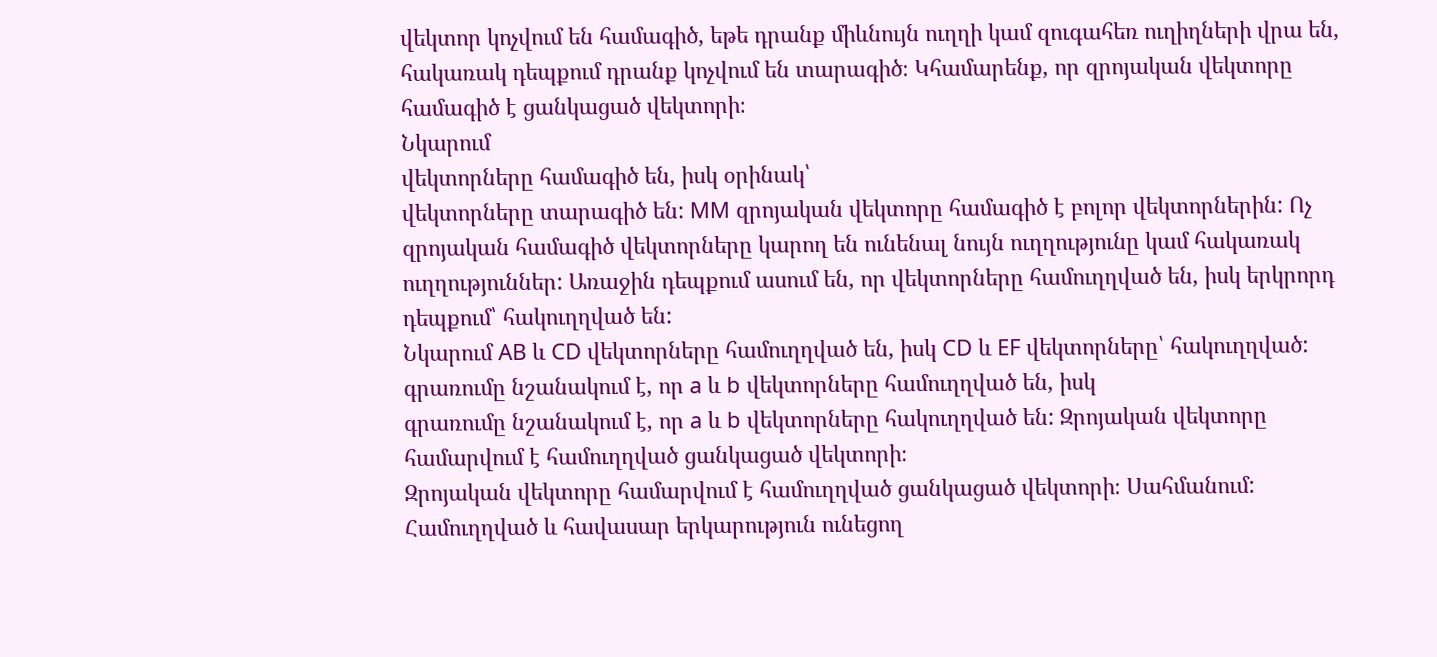վեկտոր կոչվում են համագիծ, եթե դրանք միևնույն ուղղի կամ զուգահեռ ուղիղների վրա են, հակառակ դեպքում դրանք կոչվում են տարագիծ։ Կհամարենք, որ զրոյական վեկտորը համագիծ է ցանկացած վեկտորի։
Նկարում
վեկտորները համագիծ են, իսկ օրինակ՝
վեկտորները տարագիծ են: MM զրոյական վեկտորը համագիծ է բոլոր վեկտորներին: Ոչ զրոյական համագիծ վեկտորները կարող են ունենալ նույն ուղղությունը կամ հակառակ ուղղություններ: Առաջին դեպքում ասում են, որ վեկտորները համուղղված են, իսկ երկրորդ դեպքում՝ հակուղղված են:
Նկարում AB և CD վեկտորները համուղղված են, իսկ CD և EF վեկտորները՝ հակուղղված:
գրառումը նշանակում է, որ a և b վեկտորները համուղղված են, իսկ
գրառումը նշանակում է, որ a և b վեկտորները հակուղղված են: Զրոյական վեկտորը համարվում է համուղղված ցանկացած վեկտորի։
Զրոյական վեկտորը համարվում է համուղղված ցանկացած վեկտորի։ Սահմանում: Համուղղված և հավասար երկարություն ունեցող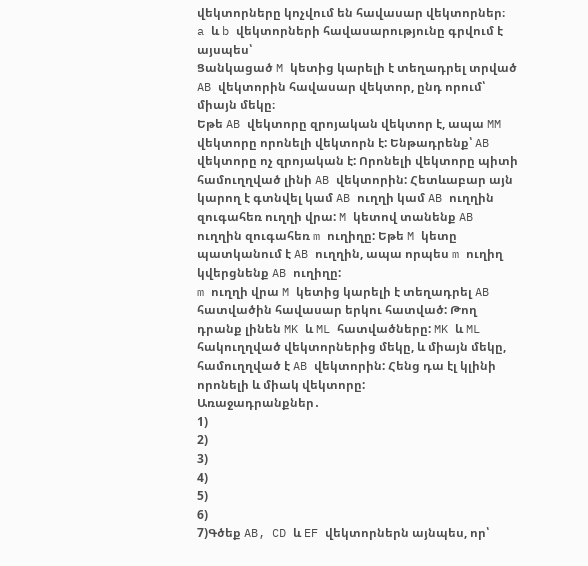վեկտորները կոչվում են հավասար վեկտորներ։
a և b վեկտորների հավասարությունը գրվում է այսպես՝
Ցանկացած M կետից կարելի է տեղադրել տրված AB վեկտորին հավասար վեկտոր, ընդ որում՝ միայն մեկը։
Եթե AB վեկտորը զրոյական վեկտոր է, ապա MM վեկտորը որոնելի վեկտորն է: Ենթադրենք՝ AB վեկտորը ոչ զրոյական է: Որոնելի վեկտորը պիտի համուղղված լինի AB վեկտորին: Հետևաբար այն կարող է գտնվել կամ AB ուղղի կամ AB ուղղին զուգահեռ ուղղի վրա: M կետով տանենք AB ուղղին զուգահեռ m ուղիղը: Եթե M կետը պատկանում է AB ուղղին, ապա որպես m ուղիղ կվերցնենք AB ուղիղը:
m ուղղի վրա M կետից կարելի է տեղադրել AB հատվածին հավասար երկու հատված: Թող դրանք լինեն MK և ML հատվածները: MK և ML հակուղղված վեկտորներից մեկը, և միայն մեկը, համուղղված է AB վեկտորին: Հենց դա էլ կլինի որոնելի և միակ վեկտորը:
Առաջադրանքներ․
1)
2)
3)
4)
5)
6)
7)Գծեք AB, CD և EF վեկտորներն այնպես, որ՝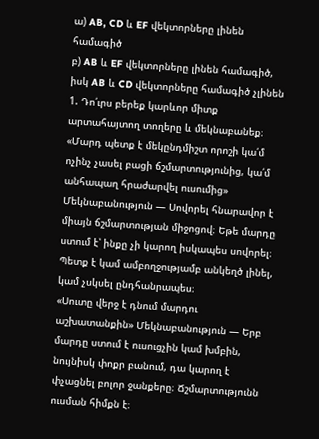ա) AB, CD և EF վեկտորները լինեն համագիծ
բ) AB և EF վեկտորները լինեն համագիծ, իսկ AB և CD վեկտորները համագիծ չլինեն
1. Դո՛ւրս բերեք կարևոր միտք արտահայտող տողերը և մեկնաբանեք։ «Մարդ պետք է մեկընդմիշտ որոշի կա՛մ ոչինչ չասել բացի ճշմարտությունից, կա՛մ անհապաղ հրաժարվել ուսումից» Մեկնաբանություն — Սովորել հնարավոր է միայն ճշմարտության միջոցով։ Եթե մարդը ստում է՝ ինքը չի կարող իսկապես սովորել։ Պետք է կամ ամբողջությամբ անկեղծ լինել, կամ չսկսել ընդհանրապես։
«Սուտը վերջ է դնում մարդու աշխատանքին» Մեկնաբանություն — Երբ մարդը ստում է ուսուցչին կամ խմբին, նույնիսկ փոքր բանում, դա կարող է փչացնել բոլոր ջանքերը։ Ճշմարտությունն ուսման հիմքն է։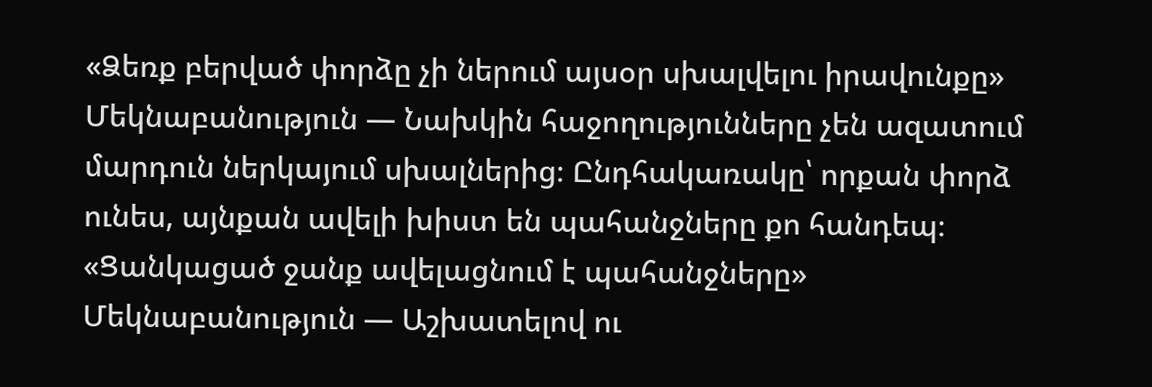«Ձեռք բերված փորձը չի ներում այսօր սխալվելու իրավունքը» Մեկնաբանություն — Նախկին հաջողությունները չեն ազատում մարդուն ներկայում սխալներից։ Ընդհակառակը՝ որքան փորձ ունես, այնքան ավելի խիստ են պահանջները քո հանդեպ։
«Ցանկացած ջանք ավելացնում է պահանջները» Մեկնաբանություն — Աշխատելով ու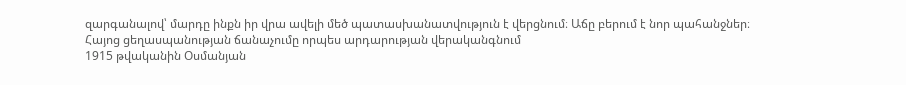զարգանալով՝ մարդը ինքն իր վրա ավելի մեծ պատասխանատվություն է վերցնում։ Աճը բերում է նոր պահանջներ։
Հայոց ցեղասպանության ճանաչումը որպես արդարության վերականգնում
1915 թվականին Օսմանյան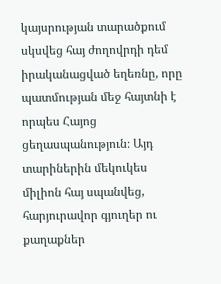կայսրության տարածքում սկսվեց հայ ժողովրդի դեմ իրականացված եղեռնը, որը պատմության մեջ հայտնի է որպես Հայոց ցեղասպանություն։ Այդ տարիներին մեկուկես միլիոն հայ սպանվեց, հարյուրավոր գյուղեր ու քաղաքներ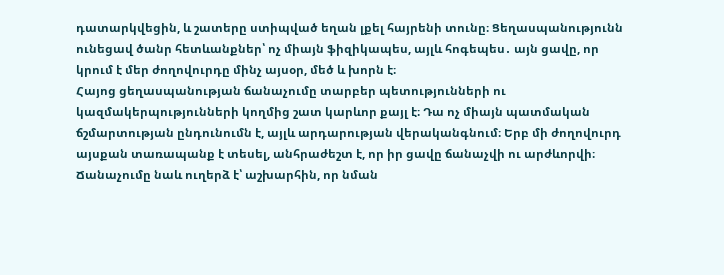դատարկվեցին, և շատերը ստիպված եղան լքել հայրենի տունը։ Ցեղասպանությունն ունեցավ ծանր հետևանքներ՝ ոչ միայն ֆիզիկապես, այլև հոգեպես․ այն ցավը, որ կրում է մեր ժողովուրդը մինչ այսօր, մեծ և խորն է։
Հայոց ցեղասպանության ճանաչումը տարբեր պետությունների ու կազմակերպությունների կողմից շատ կարևոր քայլ է։ Դա ոչ միայն պատմական ճշմարտության ընդունումն է, այլև արդարության վերականգնում։ Երբ մի ժողովուրդ այսքան տառապանք է տեսել, անհրաժեշտ է, որ իր ցավը ճանաչվի ու արժևորվի։ Ճանաչումը նաև ուղերձ է՝ աշխարհին, որ նման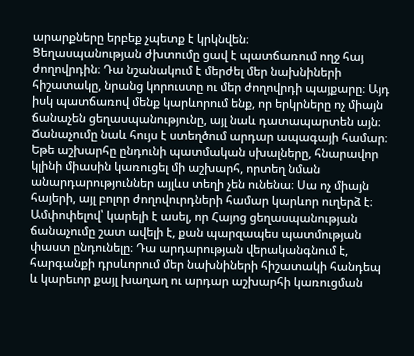արարքները երբեք չպետք է կրկնվեն։
Ցեղասպանության ժխտումը ցավ է պատճառում ողջ հայ ժողովրդին։ Դա նշանակում է մերժել մեր նախնիների հիշատակը, նրանց կորուստը ու մեր ժողովրդի պայքարը։ Այդ իսկ պատճառով մենք կարևորում ենք, որ երկրները ոչ միայն ճանաչեն ցեղասպանությունը, այլ նաև դատապարտեն այն։
Ճանաչումը նաև հույս է ստեղծում արդար ապագայի համար։ Եթե աշխարհը ընդունի պատմական սխալները, հնարավոր կլինի միասին կառուցել մի աշխարհ, որտեղ նման անարդարություններ այլևս տեղի չեն ունենա։ Սա ոչ միայն հայերի, այլ բոլոր ժողովուրդների համար կարևոր ուղերձ է։
Ամփոփելով՝ կարելի է ասել, որ Հայոց ցեղասպանության ճանաչումը շատ ավելի է, քան պարզապես պատմության փաստ ընդունելը։ Դա արդարության վերականգնում է, հարգանքի դրսևորում մեր նախնիների հիշատակի հանդեպ և կարեւոր քայլ խաղաղ ու արդար աշխարհի կառուցման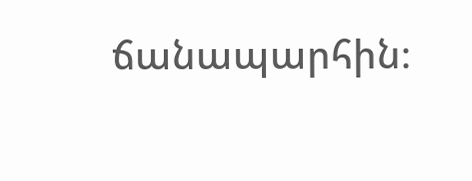ճանապարհին։